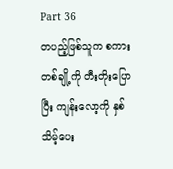Part 36
တပည့်ဖြစ်သူက စကားတစ်ချို့ကို တီးတိုးပြောပြီး ကျန်းလော့ကို နှစ်သိမ့်ပေး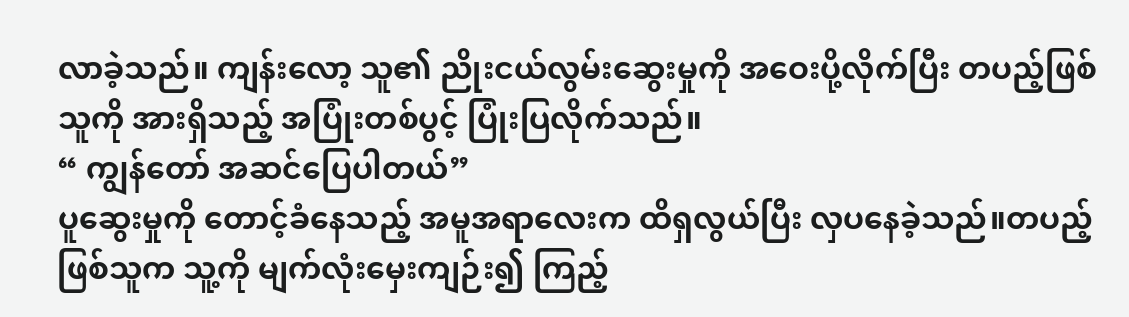လာခဲ့သည်။ ကျန်းလော့ သူ၏ ညိုးငယ်လွမ်းဆွေးမှုကို အဝေးပို့လိုက်ပြီး တပည့်ဖြစ်သူကို အားရှိသည့် အပြုံးတစ်ပွင့် ပြုံးပြလိုက်သည်။
“ ကျွန်တော် အဆင်ပြေပါတယ်”
ပူဆွေးမှုကို တောင့်ခံနေသည့် အမူအရာလေးက ထိရှလွယ်ပြီး လှပနေခဲ့သည်။တပည့်ဖြစ်သူက သူ့ကို မျက်လုံးမှေးကျဉ်း၍ ကြည့်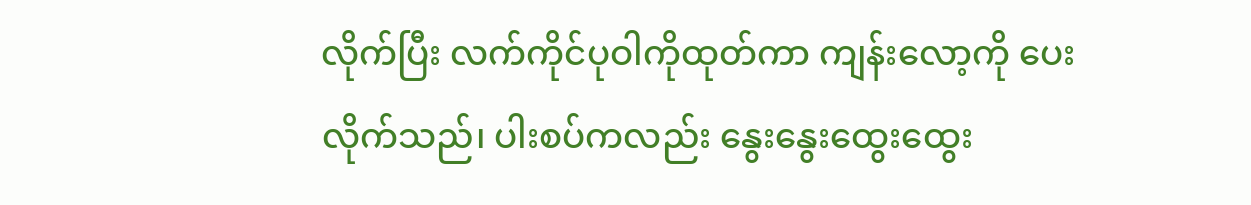လိုက်ပြီး လက်ကိုင်ပုဝါကိုထုတ်ကာ ကျန်းလော့ကို ပေးလိုက်သည်၊ ပါးစပ်ကလည်း နွေးနွေးထွေးထွေး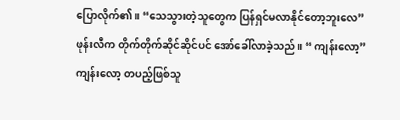ပြောလိုက်၏။ “သေသွားတဲ့သူတွေက ပြန်ရှင်မလာနိုင်တော့ဘူးလေ”
ဖုန်းလီက တိုက်တိုက်ဆိုင်ဆိုင်ပင် အော်ခေါ်လာခဲ့သည်။ “ ကျန်းလော့”
ကျန်းလော့ တပည့်ဖြစ်သူ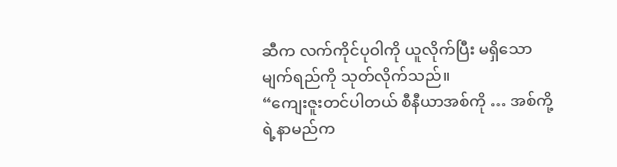ဆီက လက်ကိုင်ပုဝါကို ယူလိုက်ပြီး မရှိသော မျက်ရည်ကို သုတ်လိုက်သည်။
“ကျေးဇူးတင်ပါတယ် စီနီယာအစ်ကို … အစ်ကို့ရဲ့နာမည်က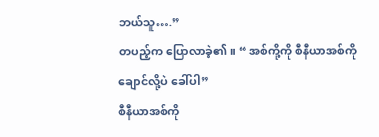ဘယ်သူ….”
တပည့်က ပြောလာခဲ့၏။ “ အစ်ကို့ကို စီနီယာအစ်ကိုချောင်လို့ပဲ ခေါ်ပါ”
စီနီယာအစ်ကို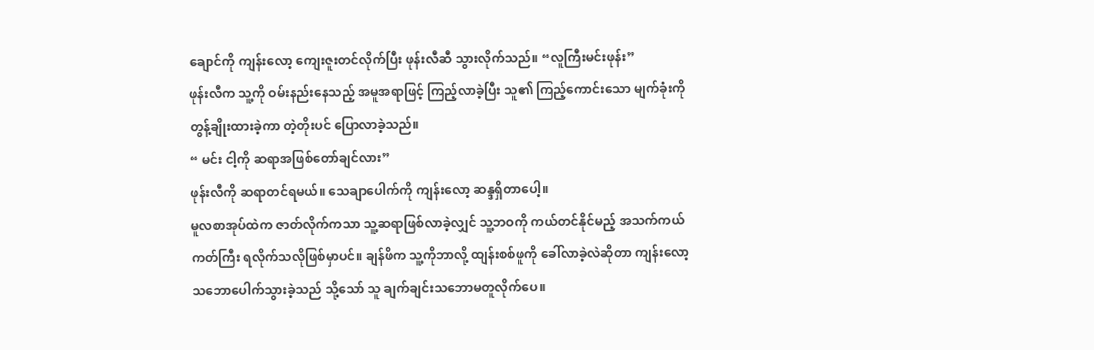ချောင်ကို ကျန်းလော့ ကျေးဇူးတင်လိုက်ပြီး ဖုန်းလီဆီ သွားလိုက်သည်။ “လူကြီးမင်းဖုန်း”
ဖုန်းလီက သူ့ကို ဝမ်းနည်းနေသည့် အမူအရာဖြင့် ကြည့်လာခဲ့ပြီး သူ၏ ကြည့်ကောင်းသော မျက်ခုံးကို တွန့်ချိုးထားခဲ့ကာ တဲ့တိုးပင် ပြောလာခဲ့သည်။
“ မင်း ငါ့ကို ဆရာအဖြစ်တော်ချင်လား”
ဖုန်းလီကို ဆရာတင်ရမယ်။ သေချာပေါက်ကို ကျန်းလော့ ဆန္ဒရှိတာပေါ့။
မူလစာအုပ်ထဲက ဇာတ်လိုက်ကသာ သူ့ဆရာဖြစ်လာခဲ့လျှင် သူ့ဘဝကို ကယ်တင်နိုင်မည့် အသက်ကယ်ကတ်ကြီး ရလိုက်သလိုဖြစ်မှာပင်။ ချန်ဖိက သူ့ကိုဘာလို့ ထျန်းစစ်ဖူကို ခေါ်လာခဲ့လဲဆိုတာ ကျန်းလော့ သဘောပေါက်သွားခဲ့သည် သို့သော် သူ ချက်ချင်းသဘောမတူလိုက်ပေ။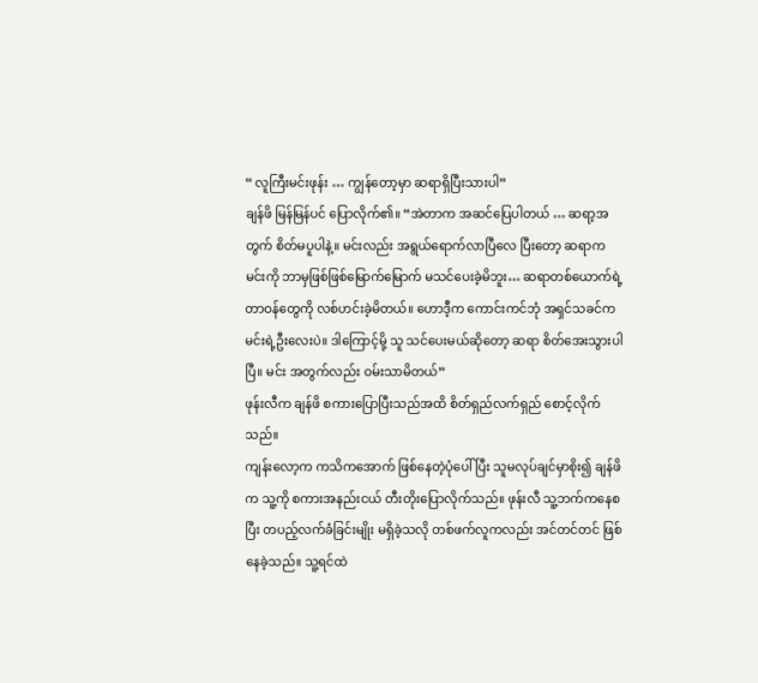“ လူကြီးမင်းဖုန်း … ကျွန်တော့မှာ ဆရာရှိပြီးသားပါ”
ချန်ဖိ မြန်မြန်ပင် ပြောလိုက်၏။ “အဲတာက အဆင်ပြေပါတယ် … ဆရာ့အတွက် စိတ်မပူပါနဲ့။ မင်းလည်း အရွယ်ရောက်လာပြီလေ ပြီးတော့ ဆရာက မင်းကို ဘာမှဖြစ်ဖြစ်မြောက်မြောက် မသင်ပေးခဲ့မိဘူး… ဆရာတစ်ယောက်ရဲ့ တာဝန်တွေကို လစ်ဟင်းခဲ့မိတယ်။ ဟောဒီ့က ကောင်းကင်ဘုံ အရှင်သခင်က မင်းရဲ့ဦးလေးပဲ။ ဒါကြောင့်မို့ သူ သင်ပေးမယ်ဆိုတော့ ဆရာ စိတ်အေးသွားပါပြီ။ မင်း အတွက်လည်း ဝမ်းသာမိတယ်”
ဖုန်းလီက ချန်ဖိ စကားပြောပြီးသည်အထိ စိတ်ရှည်လက်ရှည် စောင့်လိုက်သည်။
ကျန်းလော့က ကသိကအောက် ဖြစ်နေတဲ့ပုံပေါ်ပြီး သူမလုပ်ချင်မှာစိုး၍ ချန်ဖိက သူ့ကို စကားအနည်းငယ် တီးတိုးပြောလိုက်သည်။ ဖုန်းလီ သူ့ဘက်ကနေစပြီး တပည့်လက်ခံခြင်းမျိုး မရှိခဲ့သလို တစ်ဖက်လူကလည်း အင်တင်တင် ဖြစ်နေခဲ့သည်။ သူ့ရင်ထဲ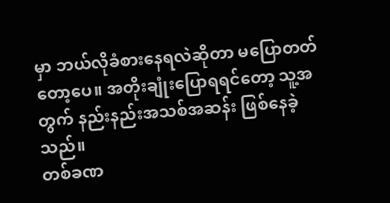မှာ ဘယ်လိုခံစားနေရလဲဆိုတာ မပြောတတ်တော့ပေ။ အတိုးချုံးပြောရရင်တော့ သူ့အတွက် နည်းနည်းအသစ်အဆန်း ဖြစ်နေခဲ့သည်။
တစ်ခဏ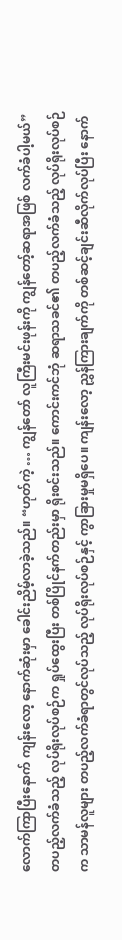လောက်ကြာပြီးနောက် ကျန်းလော့ နောက်ဆုံးမှာ ခေါင်းညိမ့်လာခဲ့သည်။ “ဟုတ်ကဲ့ … ကျွန်တော် လူကြီးမင်းဖုန်းကို ကျွန်တော့်ဆရာအဖြစ် လက်ခံပါ့မယ်”
တပည့်လက်ခံသည့် လုပ်ရိုးလုပ်စဉ်က ရှုပ်ထွေးပြီး တစ်ပြိုင်နက်တည်းမှာ ရိုးစင်းသည်။ ကောင်းကင်ဘုံ ဆရာသခင်၏ တပည့်လက်ခံသည့် လုပ်ရိုးလုပ်စဉ်က သာမန်လူများ တပည့်လက်ခံရာတွင်လုပ်သည့် လုပ်ရိုးလုပ်စဉ်နှင့် ကွာခြားမှုမရှိပေ။ ကျန်းလော့ ညွှန်ကြားချက်ကို တစ်ဆင့်ချင်းဆီလိုက်လုပ်ပြီး နောက်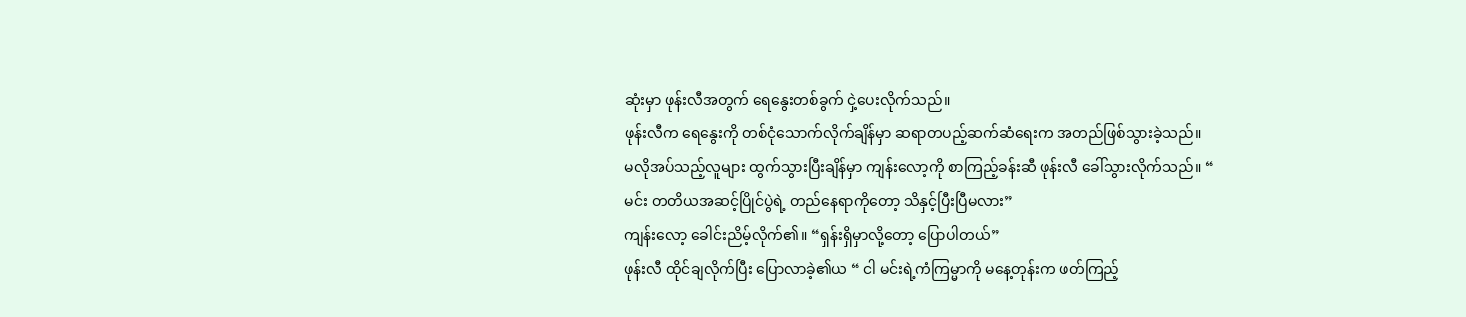ဆုံးမှာ ဖုန်းလီအတွက် ရေနွေးတစ်ခွက် ငှဲ့ပေးလိုက်သည်။
ဖုန်းလီက ရေနွေးကို တစ်ငုံသောက်လိုက်ချိန်မှာ ဆရာတပည့်ဆက်ဆံရေးက အတည်ဖြစ်သွားခဲ့သည်။
မလိုအပ်သည့်လူများ ထွက်သွားပြီးချိန်မှာ ကျန်းလော့ကို စာကြည့်ခန်းဆီ ဖုန်းလီ ခေါ်သွားလိုက်သည်။ “ မင်း တတိယအဆင့်ပြိုင်ပွဲရဲ့ တည်နေရာကိုတော့ သိနှင့်ပြီးပြီမလား”
ကျန်းလော့ ခေါင်းညိမ့်လိုက်၏။ “ရှန်းရှိမှာလို့တော့ ပြောပါတယ်”
ဖုန်းလီ ထိုင်ချလိုက်ပြီး ပြောလာခဲ့၏ယ “ ငါ မင်းရဲ့ကံကြမ္မာကို မနေ့တုန်းက ဖတ်ကြည့်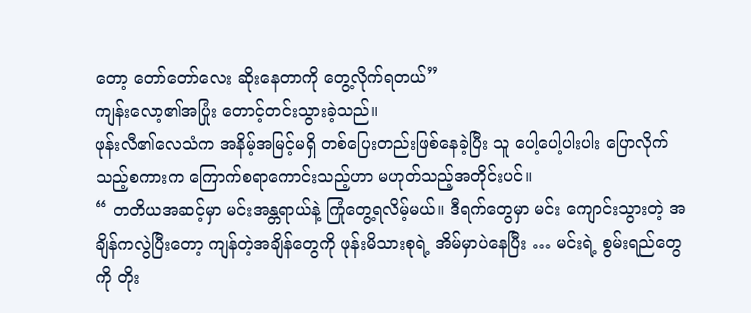တော့ တော်တော်လေး ဆိုးနေတာကို တွေ့လိုက်ရတယ်”
ကျန်းလော့၏အပြုံး တောင့်တင်းသွားခဲ့သည်။
ဖုန်းလီ၏လေသံက အနိမ့်အမြင့်မရှိ တစ်ပြေးတည်းဖြစ်နေခဲ့ပြီး သူ ပေါ့ပေါ့ပါးပါး ပြောလိုက်သည့်စကားက ကြောက်စရာကောင်းသည့်ဟာ မဟုတ်သည့်အတိုင်းပင်။
“ တတိယအဆင့်မှာ မင်းအန္တရာယ်နဲ့ ကြုံတွေ့ရလိမ့်မယ်။ ဒီရက်တွေမှာ မင်း ကျောင်းသွားတဲ့ အချိန်ကလွဲပြီးတော့ ကျန်တဲ့အချိန်တွေကို ဖုန်းမိသားစုရဲ့ အိမ်မှာပဲနေပြီး … မင်းရဲ့ စွမ်းရည်တွေကို တိုး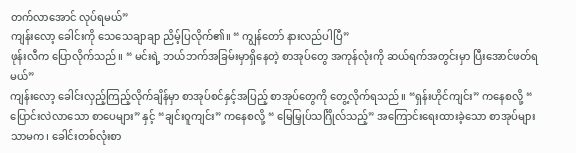တက်လာအောင် လုပ်ရမယ်”
ကျန်းလော့ ခေါင်းကို သေသေချာချာ ညိမ့်ပြလိုက်၏။ “ ကျွန်တော် နားလည်ပါပြီ”
ဖုန်းလီက ပြောလိုက်သည်။ “ မင်းရဲ့ ဘယ်ဘက်အခြမ်းမှာရှိနေတဲ့ စာအုပ်တွေ အကုန်လုံးကို ဆယ်ရက်အတွင်းမှာ ပြီးအောင်ဖတ်ရမယ်”
ကျန်းလော့ ခေါင်းလှည့်ကြည့်လိုက်ချိန်မှာ စာအုပ်စင်နှင့်အပြည့် စာအုပ်တွေကို တွေ့လိုက်ရသည်။ “ရှန်းဟိုင်ကျင်း” ကနေစလို့ “ ပြောင်းလဲလာသော စာပေများ” နှင့် “ချင်းဝူကျင်း” ကနေစလို့ “ မြေမြှုပ်သင်္ဂြိုလ်သည့်” အကြောင်းရေးထားခဲ့သော စာအုပ်များသာမက၊ ခေါင်းတစ်လုံးစာ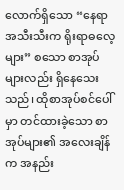လောက်ရှိသော “နေရာအသီးသီးက ရိုးရာဓလေ့များ” စသော စာအုပ်များလည်း ရှိနေသေးသည်၊ ထိုစာအုပ်စင်ပေါ်မှာ တင်ထားခဲ့သော စာအုပ်များ၏ အလေးချိန်က အနည်း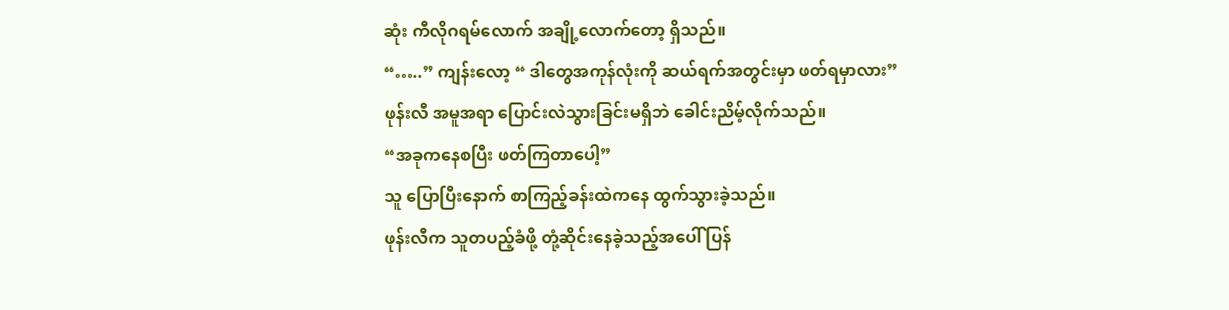ဆုံး ကီလိုဂရမ်လောက် အချို့လောက်တော့ ရှိသည်။
“…..” ကျန်းလော့ “ ဒါတွေအကုန်လုံးကို ဆယ်ရက်အတွင်းမှာ ဖတ်ရမှာလား”
ဖုန်းလီ အမူအရာ ပြောင်းလဲသွားခြင်းမရှိဘဲ ခေါင်းညိမ့်လိုက်သည်။
“အခုကနေစပြီး ဖတ်ကြတာပေါ့”
သူ ပြောပြီးနောက် စာကြည့်ခန်းထဲကနေ ထွက်သွားခဲ့သည်။
ဖုန်းလီက သူတပည့်ခံဖို့ တုံ့ဆိုင်းနေခဲ့သည့်အပေါ် ပြန်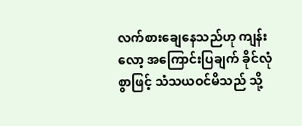လက်စားချေနေသည်ဟု ကျန်းလော့ အကြောင်းပြချက် ခိုင်လုံစွာဖြင့် သံသယဝင်မိသည် သို့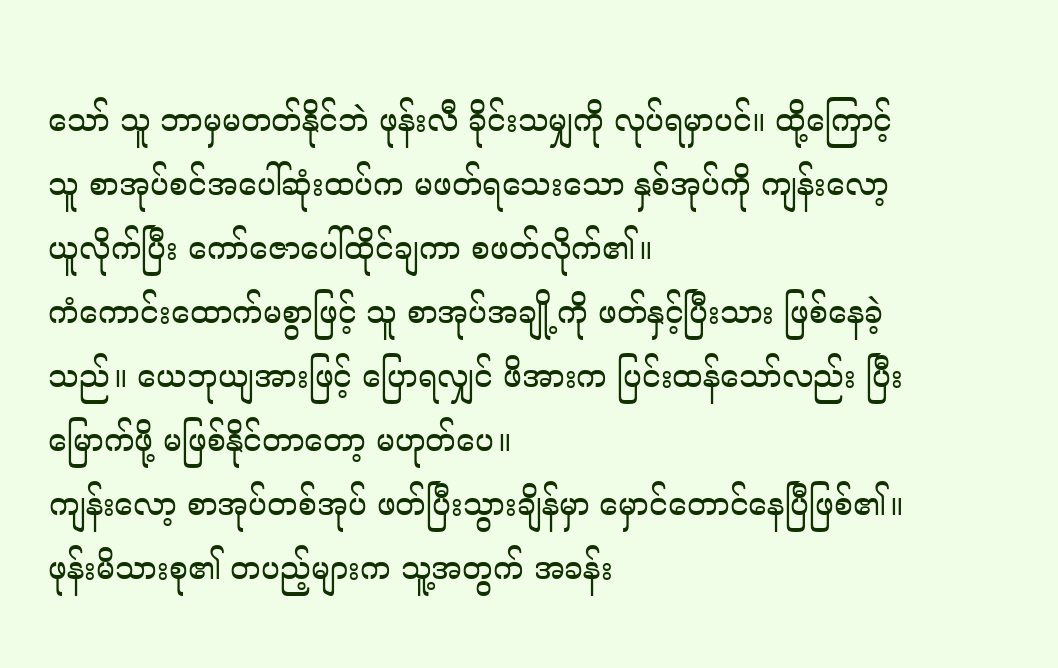သော် သူ ဘာမှမတတ်နိုင်ဘဲ ဖုန်းလီ ခိုင်းသမျှကို လုပ်ရမှာပင်။ ထို့ကြောင့် သူ စာအုပ်စင်အပေါ်ဆုံးထပ်က မဖတ်ရသေးသော နှစ်အုပ်ကို ကျန်းလော့ ယူလိုက်ပြီး ကော်ဇောပေါ်ထိုင်ချကာ စဖတ်လိုက်၏။
ကံကောင်းထောက်မစွာဖြင့် သူ စာအုပ်အချို့ကို ဖတ်နှင့်ပြီးသား ဖြစ်နေခဲ့သည်။ ယေဘုယျအားဖြင့် ပြောရလျှင် ဖိအားက ပြင်းထန်သော်လည်း ပြီးမြောက်ဖို့ မဖြစ်နိုင်တာတော့ မဟုတ်ပေ။
ကျန်းလော့ စာအုပ်တစ်အုပ် ဖတ်ပြီးသွားချိန်မှာ မှောင်တောင်နေပြီဖြစ်၏။ ဖုန်းမိသားစု၏ တပည့်များက သူ့အတွက် အခန်း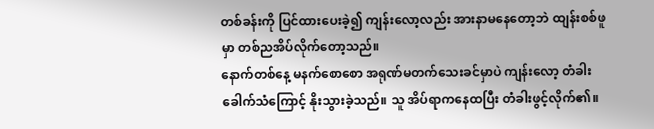တစ်ခန်းကို ပြင်ထားပေးခဲ့၍ ကျန်းလော့လည်း အားနာမနေတော့ဘဲ ထျန်းစစ်ဖူမှာ တစ်ညအိပ်လိုက်တော့သည်။
နောက်တစ်နေ့ မနက်စောစော အရုဏ်မတက်သေးခင်မှာပဲ ကျန်းလော့ တံခါးခေါက်သံကြောင့် နိုးသွားခဲ့သည်။ သူ အိပ်ရာကနေထပြီး တံခါးဖွင့်လိုက်၏။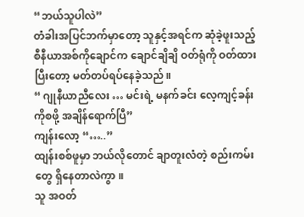“ဘယ်သူပါလဲ”
တံခါးအပြင်ဘက်မှာတော့ သူနှင့်အရင်က ဆုံခဲ့ဖူးသည့် စီနီယာအစ်ကိုချောင်က ချောင်ချိချိ ဝတ်ရုံကို ဝတ်ထားပြီးတော့ မတ်တပ်ရပ်နေခဲ့သည်။
“ ဂျုနီယာညီလေး … မင်းရဲ့ မနက်ခင်း လေ့ကျင့်ခန်းကိုစဖို့ အချိန်ရောက်ပြီ”
ကျန်းလော့ “…..”
ထျန်းစစ်ဖူမှာ ဘယ်လိုတောင် ချာတူးလံတဲ့ စည်းကမ်းတွေ ရှိနေတာလဲကွာ။
သူ အဝတ်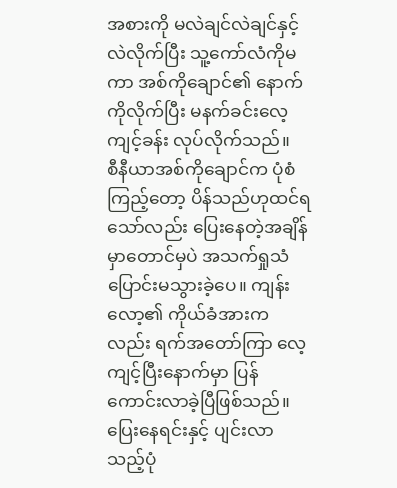အစားကို မလဲချင်လဲချင်နှင့် လဲလိုက်ပြီး သူ့ကော်လံကိုမကာ အစ်ကိုချောင်၏ နောက်ကိုလိုက်ပြီး မနက်ခင်းလေ့ကျင့်ခန်း လုပ်လိုက်သည်။
စီနီယာအစ်ကိုချောင်က ပုံစံကြည့်တော့ ပိန်သည်ဟုထင်ရသော်လည်း ပြေးနေတဲ့အချိန်မှာတောင်မှပဲ အသက်ရှုသံ ပြောင်းမသွားခဲ့ပေ။ ကျန်းလော့၏ ကိုယ်ခံအားကလည်း ရက်အတော်ကြာ လေ့ကျင့်ပြီးနောက်မှာ ပြန်ကောင်းလာခဲ့ပြီဖြစ်သည်။ ပြေးနေရင်းနှင့် ပျင်းလာသည့်ပုံ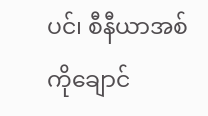ပင်၊ စီနီယာအစ်ကိုချောင်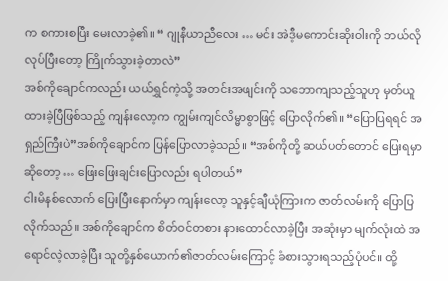က စကားစပြီး မေးလာခဲ့၏။ “ ဂျုနီယာညီလေး … မင်း အဲဒီ့မကောင်းဆိုးဝါးကို ဘယ်လိုလုပ်ပြီးတော့ ကြိုက်သွားခဲ့တာလဲ”
အစ်ကိုချောင်ကလည်း ယယ်ရွှင်ကဲ့သို့ အတင်းအဖျင်းကို သဘောကျသည့်သူဟု မှတ်ယူထားခဲ့ပြီဖြစ်သည့် ကျန်းလော့က ကျွမ်းကျင်လိမ္မာစွာဖြင့် ပြောလိုက်၏။ “ပြောပြရရင် အရှည်ကြီးပဲ”အစ်ကိုချောင်က ပြန်ပြောလာခဲ့သည်။ “အစ်ကိုတို့ ဆယ်ပတ်တောင် ပြေးရမှာဆိုတော့ … ဖြေးဖြေးချင်းပြောလည်း ရပါတယ်”
ငါးမိနစ်လောက် ပြေးပြီးနောက်မှာ ကျန်းလော့ သူနှင့်ချီယုံကြားက ဇာတ်လမ်းကို ပြောပြလိုက်သည်။ အစ်ကိုချောင်က စိတ်ဝင်တစား နားထောင်လာခဲ့ပြီး အဆုံးမှာ မျက်လုံးထဲ အရောင်လဲ့လာခဲ့ပြီး သူတို့နှစ်ယောက်၏ဇာတ်လမ်းကြောင့် ခံစားသွားရသည့်ပုံပင်။ ထို့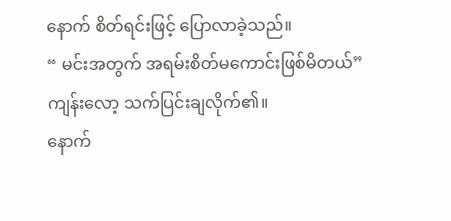နောက် စိတ်ရင်းဖြင့် ပြောလာခဲ့သည်။
“ မင်းအတွက် အရမ်းစိတ်မကောင်းဖြစ်မိတယ်”
ကျန်းလော့ သက်ပြင်းချလိုက်၏။
နောက်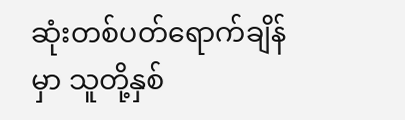ဆုံးတစ်ပတ်ရောက်ချိန်မှာ သူတို့နှစ်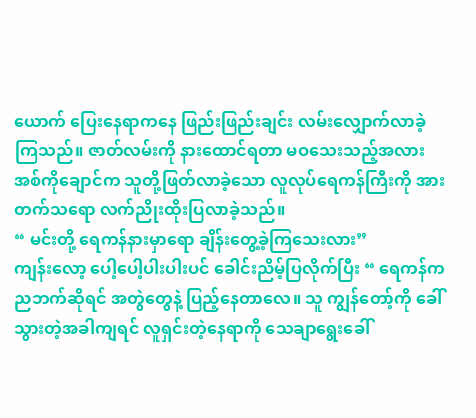ယောက် ပြေးနေရာကနေ ဖြည်းဖြည်းချင်း လမ်းလျှောက်လာခဲ့ကြသည်။ ဇာတ်လမ်းကို နားထောင်ရတာ မဝသေးသည့်အလား အစ်ကိုချောင်က သူတို့ဖြတ်လာခဲ့သော လူလုပ်ရေကန်ကြီးကို အားတက်သရော လက်ညိုးထိုးပြလာခဲ့သည်။
“ မင်းတို့ ရေကန်နားမှာရော ချိန်းတွေ့ခဲ့ကြသေးလား”
ကျန်းလော့ ပေါ့ပေါ့ပါးပါးပင် ခေါင်းညိမ့်ပြလိုက်ပြီး “ ရေကန်က ညဘက်ဆိုရင် အတွဲတွေနဲ့ ပြည့်နေတာလေ။ သူ ကျွန်တော့်ကို ခေါ်သွားတဲ့အခါကျရင် လူရှင်းတဲ့နေရာကို သေချာရွေးခေါ်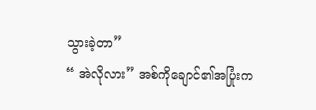သွားခဲ့တာ”
“ အဲလိုလား” အစ်ကိုချောင်၏အပြုံးက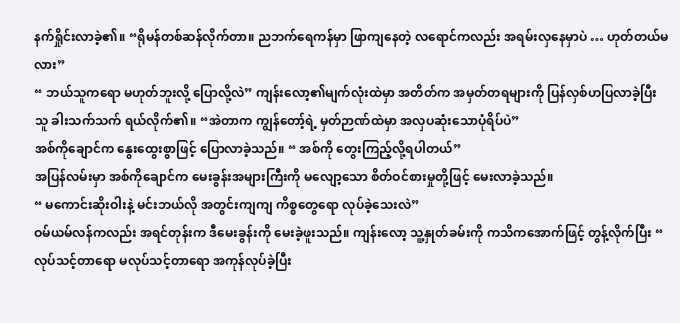နက်ရှိုင်းလာခဲ့၏။ “ရိုမန်တစ်ဆန်လိုက်တာ။ ညဘက်ရေကန်မှာ ဖြာကျနေတဲ့ လရောင်ကလည်း အရမ်းလှနေမှာပဲ … ဟုတ်တယ်မလား”
“ ဘယ်သူကရော မဟုတ်ဘူးလို့ ပြောလို့လဲ” ကျန်းလော့၏မျက်လုံးထဲမှာ အတိတ်က အမှတ်တရများကို ပြန်လှစ်ဟပြလာခဲ့ပြီး သူ ခါးသက်သက် ရယ်လိုက်၏။ “အဲတာက ကျွန်တော့်ရဲ့ မှတ်ဉာဏ်ထဲမှာ အလှပဆုံးသောပုံရိပ်ပဲ”
အစ်ကိုချောင်က နွေးထွေးစွာဖြင့် ပြောလာခဲ့သည်။ “ အစ်ကို တွေးကြည့်လို့ရပါတယ်”
အပြန်လမ်းမှာ အစ်ကိုချောင်က မေးခွန်းအများကြီးကို မလျော့သော စိတ်ဝင်စားမှုတို့ဖြင့် မေးလာခဲ့သည်။
“ မကောင်းဆိုးဝါးနဲ့ မင်းဘယ်လို အတွင်းကျကျ ကိစ္စတွေရော လုပ်ခဲ့သေးလဲ”
ဝမ်ယမ်လန်ကလည်း အရင်တုန်းက ဒီမေးခွန်းကို မေးခဲ့ဖူးသည်။ ကျန်းလော့ သူ့နှုတ်ခမ်းကို ကသိကအောက်ဖြင့် တွန့်လိုက်ပြီး “ လုပ်သင့်တာရော မလုပ်သင့်တာရော အကုန်လုပ်ခဲ့ပြီး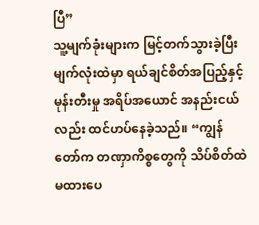ပြီ”
သူ့မျက်ခုံးများက မြင့်တက်သွားခဲ့ပြီး မျက်လုံးထဲမှာ ရယ်ချင်စိတ်အပြည့်နှင့် မုန်းတီးမှု အရိပ်အယောင် အနည်းငယ်လည်း ထင်ဟပ်နေခဲ့သည်။ “ကျွန်တော်က တဏှာကိစ္စတွေကို သိပ်စိတ်ထဲမထားပေ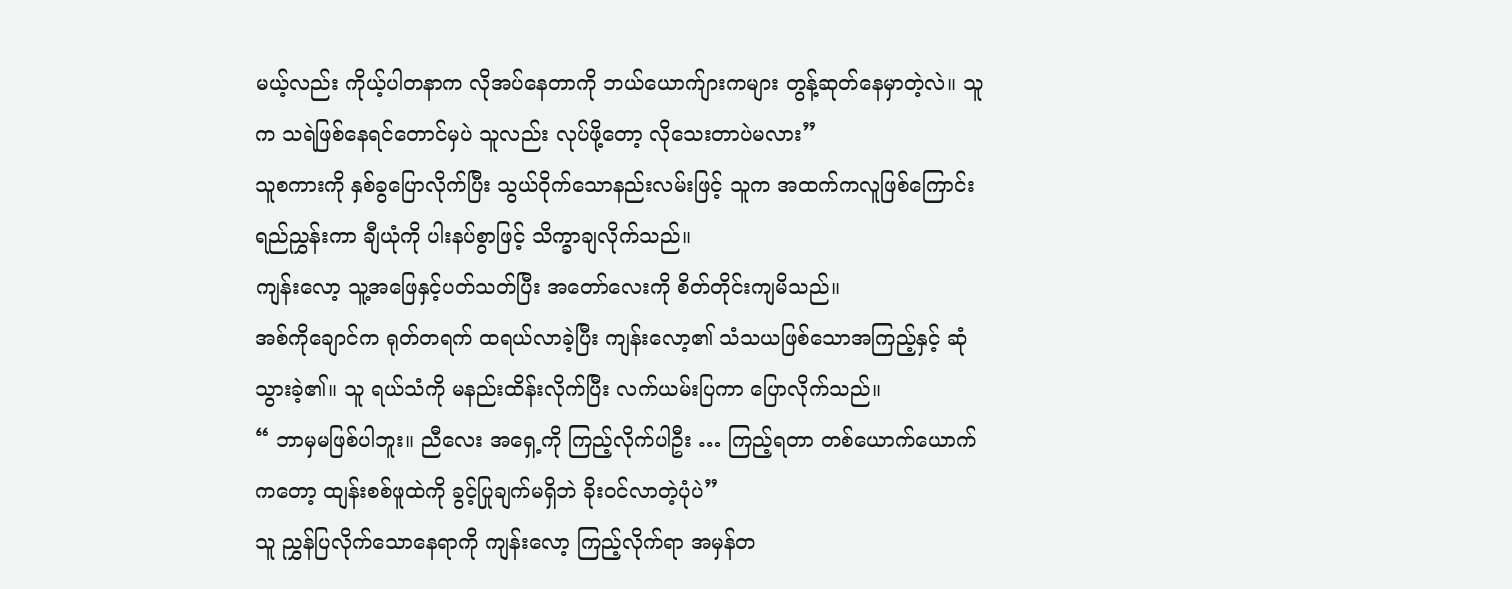မယ့်လည်း ကိုယ့်ပါတနာက လိုအပ်နေတာကို ဘယ်ယောက်ျားကများ တွန့်ဆုတ်နေမှာတဲ့လဲ။ သူက သရဲဖြစ်နေရင်တောင်မှပဲ သူလည်း လုပ်ဖို့တော့ လိုသေးတာပဲမလား”
သူစကားကို နှစ်ခွပြောလိုက်ပြီး သွယ်ဝိုက်သောနည်းလမ်းဖြင့် သူက အထက်ကလူဖြစ်ကြောင်း ရည်ညွှန်းကာ ချီယုံကို ပါးနပ်စွာဖြင့် သိက္ခာချလိုက်သည်။
ကျန်းလော့ သူ့အဖြေနှင့်ပတ်သတ်ပြီး အတော်လေးကို စိတ်တိုင်းကျမိသည်။
အစ်ကိုချောင်က ရုတ်တရက် ထရယ်လာခဲ့ပြီး ကျန်းလော့၏ သံသယဖြစ်သောအကြည့်နှင့် ဆုံသွားခဲ့၏။ သူ ရယ်သံကို မနည်းထိန်းလိုက်ပြီး လက်ယမ်းပြကာ ပြောလိုက်သည်။
“ ဘာမှမဖြစ်ပါဘူး။ ညီလေး အရှေ့ကို ကြည့်လိုက်ပါဦး … ကြည့်ရတာ တစ်ယောက်ယောက်ကတော့ ထျန်းစစ်ဖူထဲကို ခွင့်ပြုချက်မရှိဘဲ ခိုးဝင်လာတဲ့ပုံပဲ”
သူ ညွှန်ပြလိုက်သောနေရာကို ကျန်းလော့ ကြည့်လိုက်ရာ အမှန်တ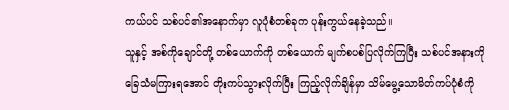ကယ်ပင် သစ်ပင်၏အနောက်မှာ လူပုံစံတစ်ခုက ပုန်းကွယ်နေခဲ့သည်။
သူနှင့် အစ်ကိုချောင်တို့ တစ်ယောက်ကို တစ်ယောက် မျက်စပစ်ပြလိုက်ကြပြီး သစ်ပင်အနားကို ခြေသံမကြားရအောင် တိုးကပ်သွားလိုက်ပြီး ကြည့်လိုက်ချိန်မှာ သိမ်မွေ့သောမိတ်ကပ်ပုံစံကို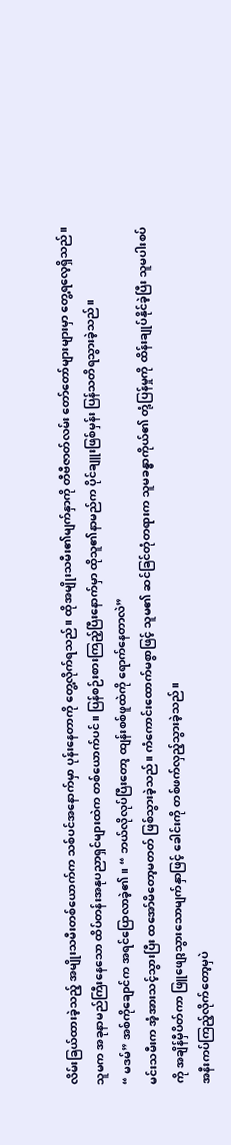လိမ်းခြယ်ထားခဲ့သည့် အမျိုးသမီးတစ်ယောက်က သစ်ပင်အနောက်မှာ ပုန်းနေတာကို တွေ့လိုက်ရသည်။ ထိုအမျိုးသမီး၏မျက်နှာကို တီဗီဇာတ်လမ်း တော်တော်များများမှာ တွေ့ရလေ့ရှိသည်။ သူမက အခုနာမည်ကြီးနေသော ထိပ်တန်းအနုပညာရှင်များထဲက တစ်ယောက်ပင်။ ပြန်စဉ်းစားကြည့်ပြီးနောက်မှာ ထိုသူ၏နာမည်က ပိုင်ချူးဖြစ်မှန်း ပြန်သတိရသွားခဲ့သည်။
“ မဒမ်” အစ်ကိုချောင်က အရင်ပြောလာခဲ့၏။ “ ဘယ်လိုလုပ်ပြီးတော့ ထျန်းစစ်ဖူထဲကို ရောက်နေတာလဲ”
မင်းသမီးက အံ့အားသင့်သွားပြီး ထအော်မိတော့မတတ် ဖြစ်သွားခဲ့သည်။ ကံကောင်းထောက်မစွာဖြင့် သူမ၏ ဆင်ခြင်တုံတရားက သူမခန္ဓာကိုယ်၏ တုံ့ပြန်မှုကို ထိန်းချုပ်နိုင်ခဲ့ပြီး သူမပါးစပ်ကို အချိန်မှီပိတ်ကာ ဖြူဖျော့သွားသောမျက်နှာဖြင့် ခေါင်းကို တစ်ဖက်လှည့်သွားခဲ့သည်။
အနီးကပ်ကြည့်လိုက်တော့မှပဲ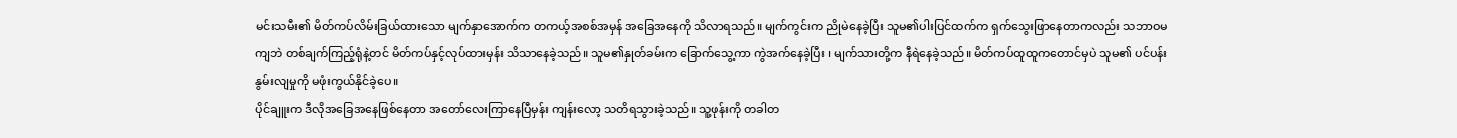မင်းသမီး၏ မိတ်ကပ်လိမ်းခြယ်ထားသော မျက်နှာအောက်က တကယ့်အစစ်အမှန် အခြေအနေကို သိလာရသည်။ မျက်ကွင်းက ညိုမဲနေခဲ့ပြီး သူမ၏ပါးပြင်ထက်က ရှက်သွေးဖြာနေတာကလည်း သဘာဝမကျဘဲ တစ်ချက်ကြည့်ရုံနဲ့တင် မိတ်ကပ်နှင့်လုပ်ထားမှန်း သိသာနေခဲ့သည်။ သူမ၏နှုတ်ခမ်းက ခြောက်သွေ့ကာ ကွဲအက်နေခဲ့ပြီး ၊ မျက်သားတို့က နီရဲနေခဲ့သည်။ မိတ်ကပ်ထူထူကတောင်မှပဲ သူမ၏ ပင်ပန်းနွမ်းလျမှုကို မဖုံးကွယ်နိုင်ခဲ့ပေ။
ပိုင်ချူးက ဒီလိုအခြေအနေဖြစ်နေတာ အတော်လေးကြာနေပြီမှန်း ကျန်းလော့ သတိရသွားခဲ့သည်။ သူ့ဖုန်းကို တခါတ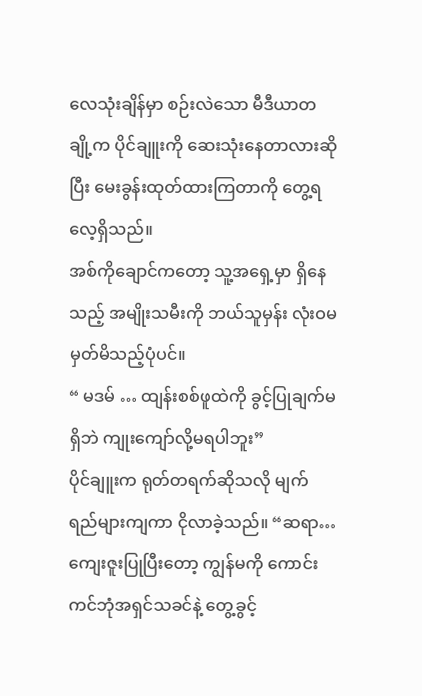လေသုံးချိန်မှာ စဉ်းလဲသော မီဒီယာတချို့က ပိုင်ချူးကို ဆေးသုံးနေတာလားဆိုပြီး မေးခွန်းထုတ်ထားကြတာကို တွေ့ရလေ့ရှိသည်။
အစ်ကိုချောင်ကတော့ သူ့အရှေ့မှာ ရှိနေသည့် အမျိုးသမီးကို ဘယ်သူမှန်း လုံးဝမမှတ်မိသည့်ပုံပင်။
“ မဒမ် … ထျန်းစစ်ဖူထဲကို ခွင့်ပြုချက်မရှိဘဲ ကျုးကျော်လို့မရပါဘူး”
ပိုင်ချူးက ရုတ်တရက်ဆိုသလို မျက်ရည်များကျကာ ငိုလာခဲ့သည်။ “ဆရာ… ကျေးဇူးပြုပြီးတော့ ကျွန်မကို ကောင်းကင်ဘုံအရှင်သခင်နဲ့ တွေ့ခွင့်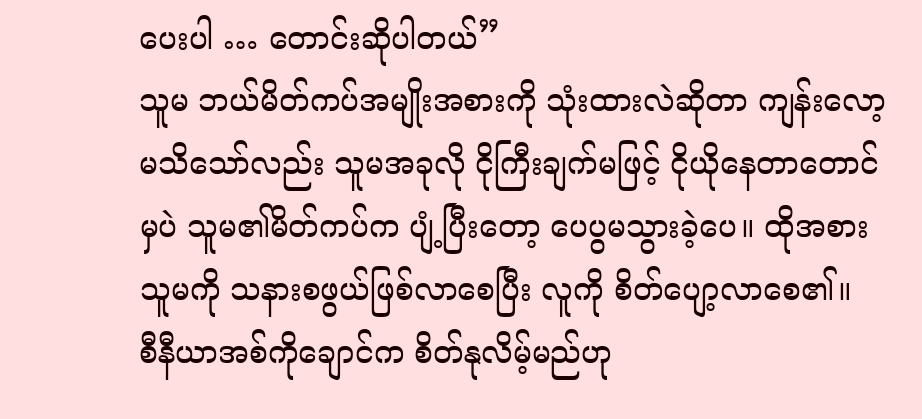ပေးပါ … တောင်းဆိုပါတယ်”
သူမ ဘယ်မိတ်ကပ်အမျိုးအစားကို သုံးထားလဲဆိုတာ ကျန်းလော့ မသိသော်လည်း သူမအခုလို ငိုကြီးချက်မဖြင့် ငိုယိုနေတာတောင်မှပဲ သူမ၏မိတ်ကပ်က ပျံ့ပြီးတော့ ပေပွမသွားခဲ့ပေ။ ထိုအစား သူမကို သနားစဖွယ်ဖြစ်လာစေပြီး လူကို စိတ်ပျော့လာစေ၏။
စီနီယာအစ်ကိုချောင်က စိတ်နုလိမ့်မည်ဟု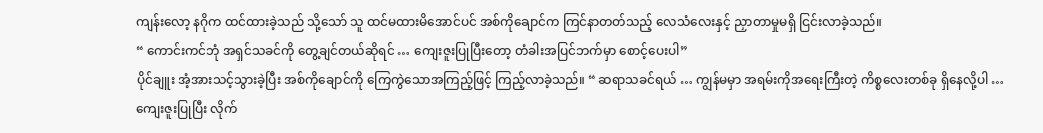ကျန်းလော့ နဂိုက ထင်ထားခဲ့သည် သို့သော် သူ ထင်မထားမိအောင်ပင် အစ်ကိုချောင်က ကြင်နာတတ်သည့် လေသံလေးနှင့် ညှာတာမှုမရှိ ငြင်းလာခဲ့သည်။
“ ကောင်းကင်ဘုံ အရှင်သခင်ကို တွေ့ချင်တယ်ဆိုရင် … ကျေးဇူးပြုပြီးတော့ တံခါးအပြင်ဘက်မှာ စောင့်ပေးပါ”
ပိုင်ချူး အံ့အားသင့်သွားခဲ့ပြီး အစ်ကိုချောင်ကို ကြေကွဲသောအကြည့်ဖြင့် ကြည့်လာခဲ့သည်။ “ ဆရာသခင်ရယ် … ကျွန်မမှာ အရမ်းကိုအရေးကြီးတဲ့ ကိစ္စလေးတစ်ခု ရှိနေလို့ပါ … ကျေးဇူးပြုပြီး လိုက်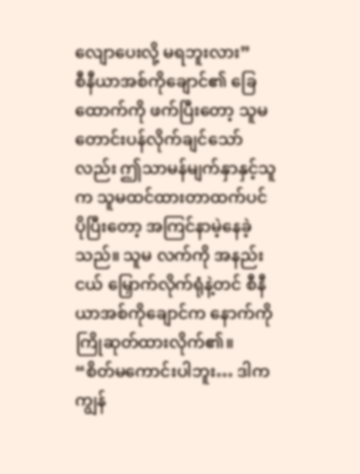လျောပေးလို့ မရဘူးလား”
စီနီယာအစ်ကိုချောင်၏ ခြေထောက်ကို ဖက်ပြီးတော့ သူမ တောင်းပန်လိုက်ချင်သော်လည်း ဤသာမန်မျက်နှာနှင့်သူက သူမထင်ထားတာထက်ပင် ပိုပြီးတော့ အကြင်နာမဲ့နေခဲ့သည်။ သူမ လက်ကို အနည်းငယ် မြှောက်လိုက်ရုံနဲ့တင် စီနီယာအစ်ကိုချောင်က နောက်ကို ကြိုဆုတ်ထားလိုက်၏။
“စိတ်မကောင်းပါဘူး… ဒါက ကျွန်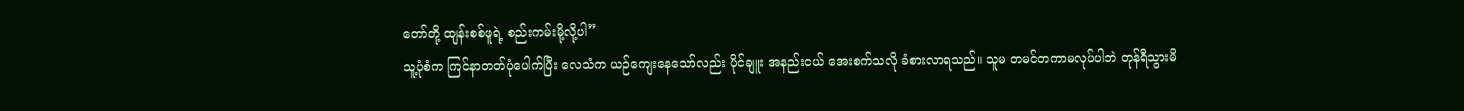တော်တို့ ထျန်းစစ်ဖူရဲ့ စည်းကမ်းမို့လို့ပါ”
သူ့ပုံစံက ကြင်နာတတ်ပုံပေါက်ပြီး လေသံက ယဉ်ကျေးနေသော်လည်း ပိုင်ချူး အနည်းငယ် အေးစက်သလို ခံစားလာရသည်။ သူမ တမင်တကာမလုပ်ပါဘဲ တုန်ရီသွားမိ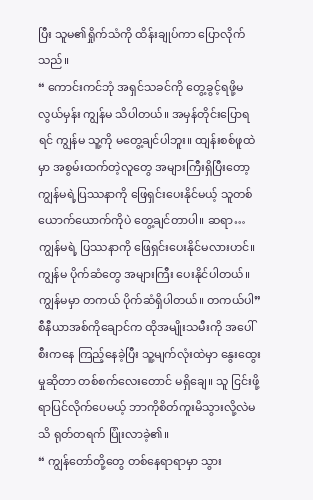ပြီး သူမ၏ရှိုက်သံကို ထိန်းချုပ်ကာ ပြောလိုက်သည်။
“ ကောင်းကင်ဘုံ အရှင်သခင်ကို တွေ့ခွင့်ရဖို့မလွယ်မှန်း ကျွန်မ သိပါတယ်။ အမှန်တိုင်းပြောရရင် ကျွန်မ သူ့ကို မတွေ့ချင်ပါဘူး။ ထျန်းစစ်ဖူထဲမှာ အစွမ်းထက်တဲ့လူတွေ အများကြီးရှိပြီးတော့ ကျွန်မရဲ့ပြဿနာကို ဖြေရှင်းပေးနိုင်မယ့် သူတစ်ယောက်ယောက်ကိုပဲ တွေ့ချင်တာပါ။ ဆရာ… ကျွန်မရဲ့ ပြဿနာကို ဖြေရှင်းပေးနိုင်မလားဟင်။ ကျွန်မ ပိုက်ဆံတွေ အများကြီး ပေးနိုင်ပါတယ်။ ကျွန်မမှာ တကယ် ပိုက်ဆံရှိပါတယ်။ တကယ်ပါ”
စီနီယာအစ်ကိုချောင်က ထိုအမျိုးသမီးကို အပေါ်စီးကနေ ကြည့်နေခဲ့ပြီး သူ့မျက်လုံးထဲမှာ နွေးထွေးမှုဆိုတာ တစ်စက်လေးတောင် မရှိချေ။ သူ ငြင်းဖို့ရာပြင်လိုက်ပေမယ့် ဘာကိုစိတ်ကူးမိသွားလို့လဲမသိ ရုတ်တရက် ပြုံးလာခဲ့၏။
“ ကျွန်တော်တို့တွေ တစ်နေရာရာမှာ သွား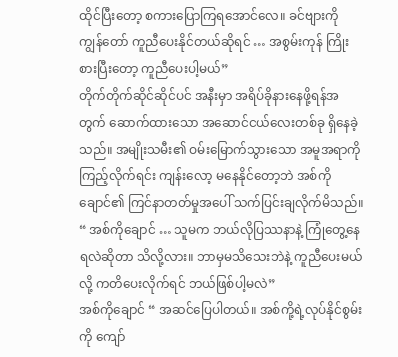ထိုင်ပြီးတော့ စကားပြောကြရအောင်လေ။ ခင်ဗျားကို ကျွန်တော် ကူညီပေးနိုင်တယ်ဆိုရင် … အစွမ်းကုန် ကြိုးစားပြီးတော့ ကူညီပေးပါ့မယ်”
တိုက်တိုက်ဆိုင်ဆိုင်ပင် အနီးမှာ အရိပ်ခိုနားနေဖို့ရန်အတွက် ဆောက်ထားသော အဆောင်ငယ်လေးတစ်ခု ရှိနေခဲ့သည်။ အမျိုးသမီး၏ ဝမ်းမြောက်သွားသော အမူအရာကို ကြည့်လိုက်ရင်း ကျန်းလော့ မနေနိုင်တော့ဘဲ အစ်ကိုချောင်၏ ကြင်နာတတ်မှုအပေါ် သက်ပြင်းချလိုက်မိသည်။
“ အစ်ကိုချောင် … သူမက ဘယ်လိုပြဿနာနဲ့ ကြုံတွေ့နေရလဲဆိုတာ သိလို့လား။ ဘာမှမသိသေးဘဲနဲ့ ကူညီပေးမယ်လို့ ကတိပေးလိုက်ရင် ဘယ်ဖြစ်ပါ့မလဲ”
အစ်ကိုချောင် “ အဆင်ပြေပါတယ်။ အစ်ကို့ရဲ့လုပ်နိုင်စွမ်းကို ကျော်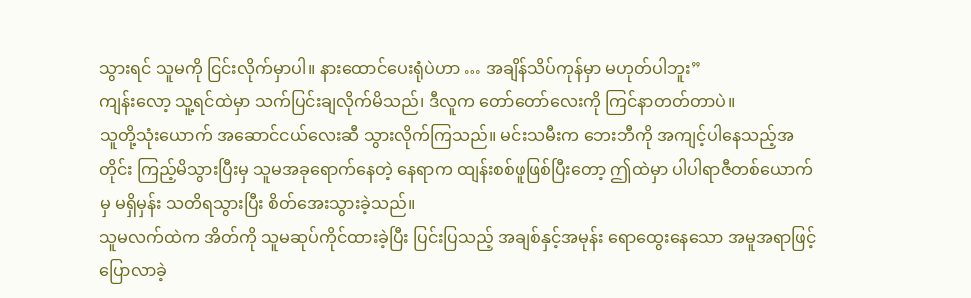သွားရင် သူမကို ငြင်းလိုက်မှာပါ။ နားထောင်ပေးရုံပဲဟာ … အချိန်သိပ်ကုန်မှာ မဟုတ်ပါဘူး”
ကျန်းလော့ သူ့ရင်ထဲမှာ သက်ပြင်းချလိုက်မိသည်၊ ဒီလူက တော်တော်လေးကို ကြင်နာတတ်တာပဲ။
သူတို့သုံးယောက် အဆောင်ငယ်လေးဆီ သွားလိုက်ကြသည်။ မင်းသမီးက ဘေးဘီကို အကျင့်ပါနေသည့်အတိုင်း ကြည့်မိသွားပြီးမှ သူမအခုရောက်နေတဲ့ နေရာက ထျန်းစစ်ဖူဖြစ်ပြီးတော့ ဤထဲမှာ ပါပါရာဇီတစ်ယောက်မှ မရှိမှန်း သတိရသွားပြီး စိတ်အေးသွားခဲ့သည်။
သူမလက်ထဲက အိတ်ကို သူမဆုပ်ကိုင်ထားခဲ့ပြီး ပြင်းပြသည့် အချစ်နှင့်အမုန်း ရောထွေးနေသော အမူအရာဖြင့် ပြောလာခဲ့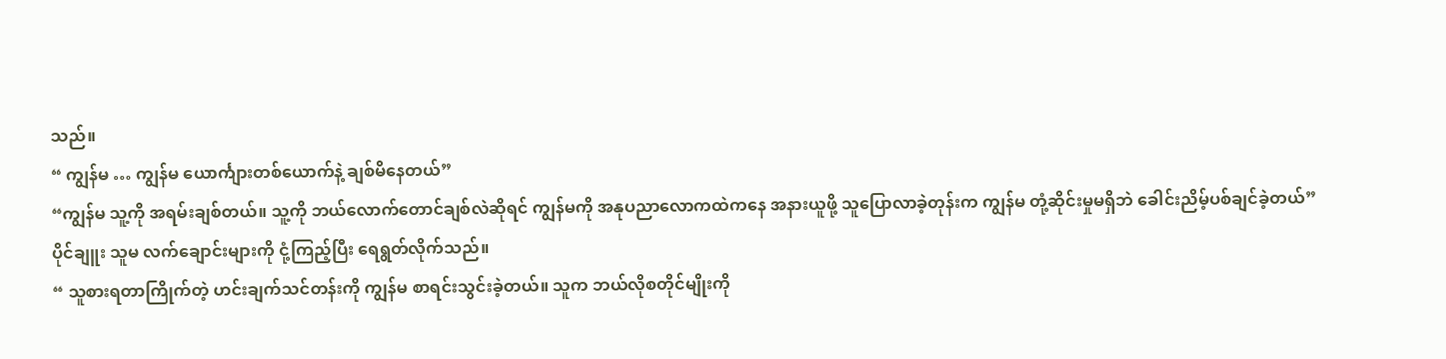သည်။
“ ကျွန်မ … ကျွန်မ ယောင်္ကျားတစ်ယောက်နဲ့ ချစ်မိနေတယ်”
“ကျွန်မ သူ့ကို အရမ်းချစ်တယ်။ သူ့ကို ဘယ်လောက်တောင်ချစ်လဲဆိုရင် ကျွန်မကို အနုပညာလောကထဲကနေ အနားယူဖို့ သူပြောလာခဲ့တုန်းက ကျွန်မ တုံ့ဆိုင်းမှုမရှိဘဲ ခေါင်းညိမ့်ပစ်ချင်ခဲ့တယ်”
ပိုင်ချူး သူမ လက်ချောင်းများကို ငုံ့ကြည့်ပြီး ရေရွတ်လိုက်သည်။
“ သူစားရတာကြိုက်တဲ့ ဟင်းချက်သင်တန်းကို ကျွန်မ စာရင်းသွင်းခဲ့တယ်။ သူက ဘယ်လိုစတိုင်မျိုးကို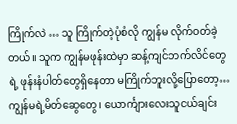ကြိုက်လဲ … သူ ကြိုက်တဲ့ပုံစံလို ကျွန်မ လိုက်ဝတ်ခဲ့တယ်။ သူက ကျွန်မဖုန်းထဲမှာ ဆန့်ကျင်ဘက်လိင်တွေရဲ့ ဖုန်းနံပါတ်တွေရှိနေတာ မကြိုက်ဘူးလို့ပြောတော့… ကျွန်မရဲ့မိတ်ဆွေတွေ၊ ယောင်္ကျားလေးသူငယ်ချင်း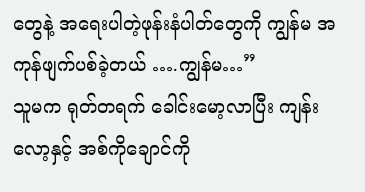တွေနဲ့ အရေးပါတဲ့ဖုန်းနံပါတ်တွေကို ကျွန်မ အကုန်ဖျက်ပစ်ခဲ့တယ် ….ကျွန်မ…”
သူမက ရုတ်တရက် ခေါင်းမော့လာပြီး ကျန်းလော့နှင့် အစ်ကိုချောင်ကို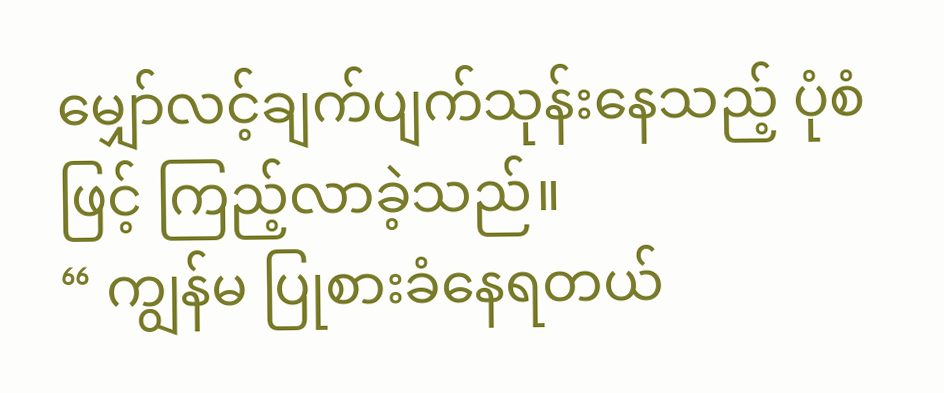မျှော်လင့်ချက်ပျက်သုန်းနေသည့် ပုံစံဖြင့် ကြည့်လာခဲ့သည်။
“ ကျွန်မ ပြုစားခံနေရတယ်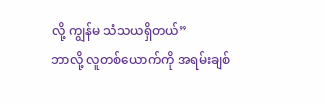လို့ ကျွန်မ သံသယရှိတယ်”
ဘာလို့ လူတစ်ယောက်ကို အရမ်းချစ်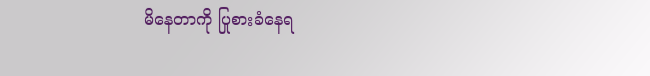မိနေတာကို ပြုစားခံနေရ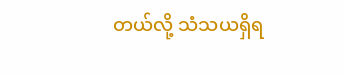တယ်လို့ သံသယရှိရ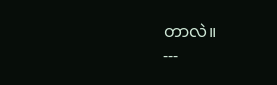တာလဲ။
---